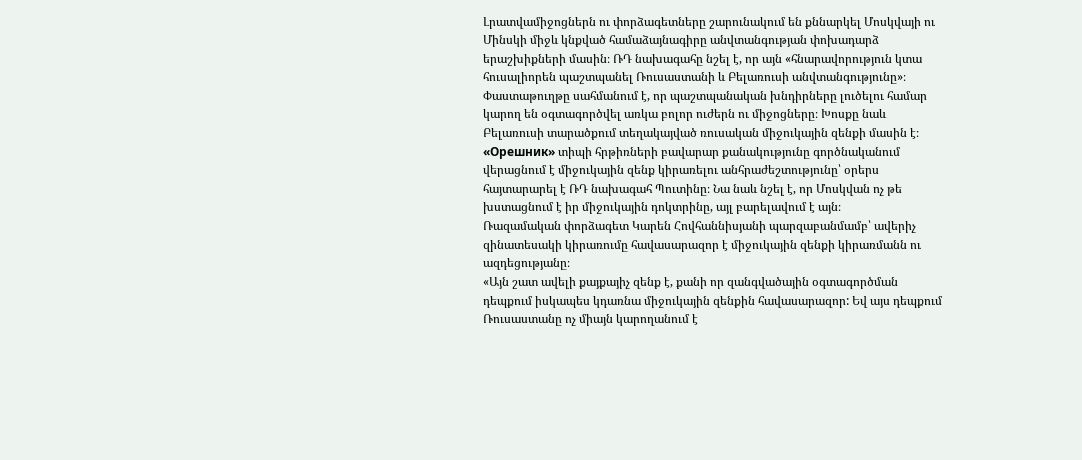Լրատվամիջոցներն ու փորձագետները շարունակում են քննարկել Մոսկվայի ու Մինսկի միջև կնքված համաձայնագիրը անվտանգության փոխադարձ երաշխիքների մասին։ ՌԴ նախագահը նշել է, որ այն «հնարավորություն կտա հուսալիորեն պաշտպանել Ռուսաստանի և Բելառուսի անվտանգությունը»։
Փաստաթուղթը սահմանում է, որ պաշտպանական խնդիրները լուծելու համար կարող են օգտագործվել առկա բոլոր ուժերն ու միջոցները։ Խոսքը նաև Բելառուսի տարածքում տեղակայված ռուսական միջուկային զենքի մասին է։
«Орешник» տիպի հրթիռների բավարար քանակությունը գործնականում վերացնում է միջուկային զենք կիրառելու անհրաժեշտությունը՝ օրերս հայտարարել է ՌԴ նախագահ Պուտինը։ Նա նաև նշել է, որ Մոսկվան ոչ թե խստացնում է իր միջուկային դոկտրինը, այլ բարելավում է այն։
Ռազամական փորձագետ Կարեն Հովհաննիսյանի պարզաբանմամբ՝ ավերիչ զինատեսակի կիրառումը հավասարազոր է միջուկային զենքի կիրառմանն ու ազդեցությանը։
«Այն շատ ավելի քայքայիչ զենք է, քանի որ զանգվածային օգտագործման դեպքում իսկապես կդառնա միջուկային զենքին հավասարազոր: Եվ այս դեպքում Ռուսաստանը ոչ միայն կարողանում է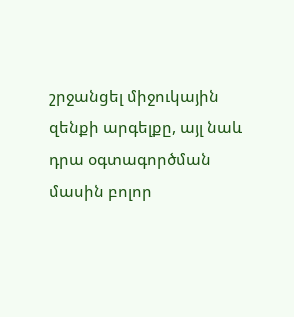շրջանցել միջուկային զենքի արգելքը, այլ նաև դրա օգտագործման մասին բոլոր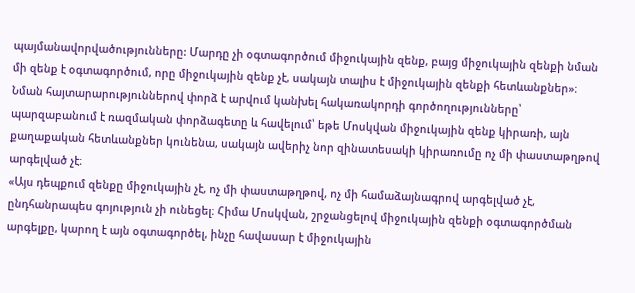պայմանավորվածությունները: Մարդը չի օգտագործում միջուկային զենք, բայց միջուկային զենքի նման մի զենք է օգտագործում, որը միջուկային զենք չէ, սակայն տալիս է միջուկային զենքի հետևանքներ»։
Նման հայտարարություններով փորձ է արվում կանխել հակառակորդի գործողությունները՝ պարզաբանում է ռազմական փորձագետը և հավելում՝ եթե Մոսկվան միջուկային զենք կիրառի, այն քաղաքական հետևանքներ կունենա, սակայն ավերիչ նոր զինատեսակի կիրառումը ոչ մի փաստաթղթով արգելված չէ։
«Այս դեպքում զենքը միջուկային չէ, ոչ մի փաստաթղթով, ոչ մի համաձայնագրով արգելված չէ, ընդհանրապես գոյություն չի ունեցել։ Հիմա Մոսկվան, շրջանցելով միջուկային զենքի օգտագործման արգելքը, կարող է այն օգտագործել, ինչը հավասար է միջուկային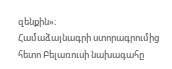զենքին»։
Համաձայնագրի ստորագրումից հետո Բելառուսի նախագահը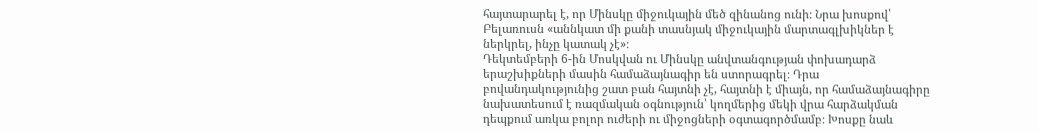հայտարարել է, որ Մինսկը միջուկային մեծ զինանոց ունի։ Նրա խոսքով՝ Բելառուսն «աննկատ մի քանի տասնյակ միջուկային մարտագլխիկներ է ներկրել, ինչը կատակ չէ»։
Դեկտեմբերի 6-ին Մոսկվան ու Մինսկը անվտանգության փոխադարձ երաշխիքների մասին համաձայնագիր են ստորագրել։ Դրա բովանդակությունից շատ բան հայտնի չէ, հայտնի է միայն, որ համաձայնագիրը նախատեսում է ռազմական օգնություն՝ կողմերից մեկի վրա հարձակման դեպքում առկա բոլոր ուժերի ու միջոցների օգտագործմամբ։ Խոսքը նաև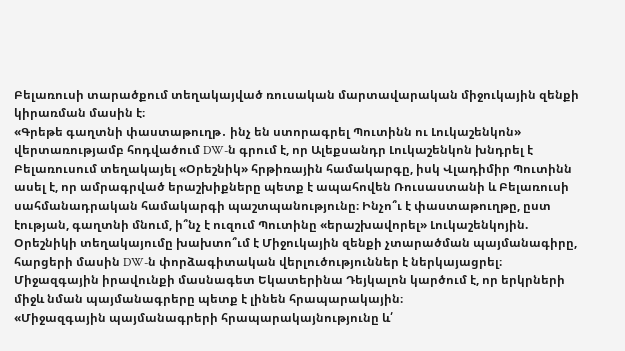Բելառուսի տարածքում տեղակայված ռուսական մարտավարական միջուկային զենքի կիրառման մասին է։
«Գրեթե գաղտնի փաստաթուղթ․ ինչ են ստորագրել Պուտինն ու Լուկաշենկոն» վերտառությամբ հոդվածում DW-ն գրում է, որ Ալեքսանդր Լուկաշենկոն խնդրել է Բելառուսում տեղակայել «Օրեշնիկ» հրթիռային համակարգը, իսկ Վլադիմիր Պուտինն ասել է, որ ամրագրված երաշխիքները պետք է ապահովեն Ռուսաստանի և Բելառուսի սահմանադրական համակարգի պաշտպանությունը։ Ինչո՞ւ է փաստաթուղթը, ըստ էության, գաղտնի մնում, ի՞նչ է ուզում Պուտինը «երաշխավորել» Լուկաշենկոյին. Օրեշնիկի տեղակայումը խախտո՞ւմ է Միջուկային զենքի չտարածման պայմանագիրը, հարցերի մասին DW-ն փորձագիտական վերլուծություններ է ներկայացրել։
Միջազգային իրավունքի մասնագետ Եկատերինա Դեյկալոն կարծում է, որ երկրների միջև նման պայմանագրերը պետք է լինեն հրապարակային։
«Միջազգային պայմանագրերի հրապարակայնությունը և՛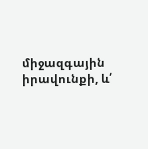միջազգային իրավունքի, և՛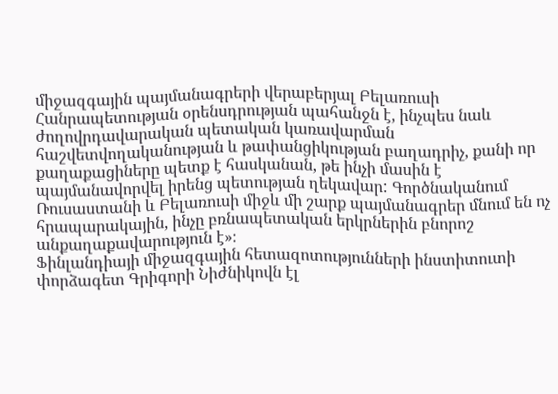միջազգային պայմանագրերի վերաբերյալ Բելառուսի Հանրապետության օրենսդրության պահանջն է, ինչպես նաև ժողովրդավարական պետական կառավարման հաշվետվողականության և թափանցիկության բաղադրիչ, քանի որ քաղաքացիները պետք է հասկանան, թե ինչի մասին է պայմանավորվել իրենց պետության ղեկավար: Գործնականում Ռուսաստանի և Բելառուսի միջև մի շարք պայմանագրեր մնում են ոչ հրապարակային, ինչը բռնապետական երկրներին բնորոշ անքաղաքավարություն է»։
Ֆինլանդիայի միջազգային հետազոտությունների ինստիտուտի փորձագետ Գրիգորի Նիժնիկովն էլ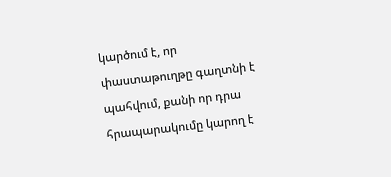կարծում է, որ փաստաթուղթը գաղտնի է պահվում, քանի որ դրա հրապարակումը կարող է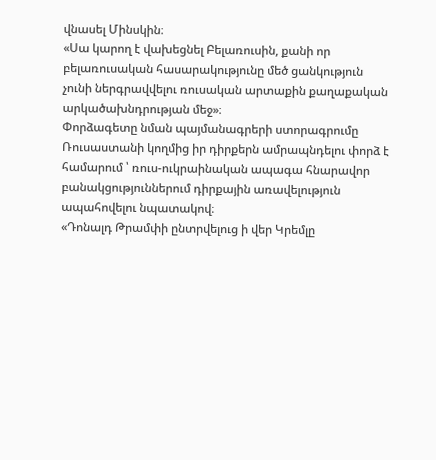վնասել Մինսկին։
«Սա կարող է վախեցնել Բելառուսին, քանի որ բելառուսական հասարակությունը մեծ ցանկություն չունի ներգրավվելու ռուսական արտաքին քաղաքական արկածախնդրության մեջ»։
Փորձագետը նման պայմանագրերի ստորագրումը Ռուսաստանի կողմից իր դիրքերն ամրապնդելու փորձ է համարում ՝ ռուս-ուկրաինական ապագա հնարավոր բանակցություններում դիրքային առավելություն ապահովելու նպատակով։
«Դոնալդ Թրամփի ընտրվելուց ի վեր Կրեմլը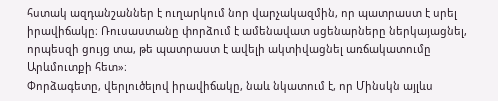հստակ ազդանշաններ է ուղարկում նոր վարչակազմին, որ պատրաստ է սրել իրավիճակը։ Ռուսաստանը փորձում է ամենավատ սցենարները ներկայացնել, որպեսզի ցույց տա, թե պատրաստ է ավելի ակտիվացնել առճակատումը Արևմուտքի հետ»։
Փորձագետը, վերլուծելով իրավիճակը, նաև նկատում է, որ Մինսկն այլևս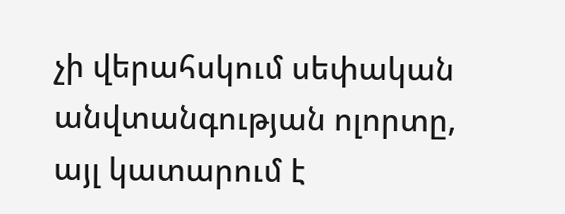չի վերահսկում սեփական անվտանգության ոլորտը, այլ կատարում է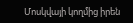Մոսկվայի կողմից իրեն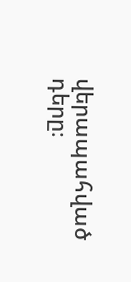վերապահված դերը։